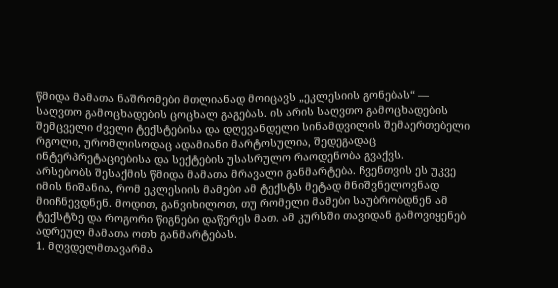წმიდა მამათა ნაშრომები მთლიანად მოიცავს „ეკლესიის გონებას“ — საღვთო გამოცხადების ცოცხალ გაგებას. ის არის საღვთო გამოცხადების შემცველი ძველი ტექსტებისა და დღევანდელი სინამდვილის შემაერთებელი რგოლი, ურომლისოდაც ადამიანი მარტოსულია, შედეგადაც ინტერპრეტაციებისა და სექტების უსასრულო რაოდენობა გვაქვს.
არსებობს შესაქმის წმიდა მამათა მრავალი განმარტება. ჩვენთვის ეს უკვე იმის ნიშანია, რომ ეკლესიის მამები ამ ტექსტს მეტად მნიშვნელოვნად მიიჩნევდნენ. მოდით, განვიხილოთ, თუ რომელი მამები საუბრობდნენ ამ ტექსტზე და როგორი წიგნები დაწერეს მათ. ამ კურსში თავიდან გამოვიყენებ ადრეულ მამათა ოთხ განმარტებას.
1. მღვდელმთავარმა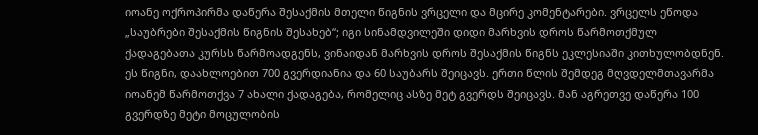იოანე ოქროპირმა დაწერა შესაქმის მთელი წიგნის ვრცელი და მცირე კომენტარები. ვრცელს ეწოდა „საუბრები შესაქმის წიგნის შესახებ“; იგი სინამდვილეში დიდი მარხვის დროს წარმოთქმულ ქადაგებათა კურსს წარმოადგენს, ვინაიდან მარხვის დროს შესაქმის წიგნს ეკლესიაში კითხულობდნენ. ეს წიგნი, დაახლოებით 700 გვერდიანია და 60 საუბარს შეიცავს. ერთი წლის შემდეგ მღვდელმთავარმა იოანემ წარმოთქვა 7 ახალი ქადაგება, რომელიც ასზე მეტ გვერდს შეიცავს. მან აგრეთვე დაწერა 100 გვერდზე მეტი მოცულობის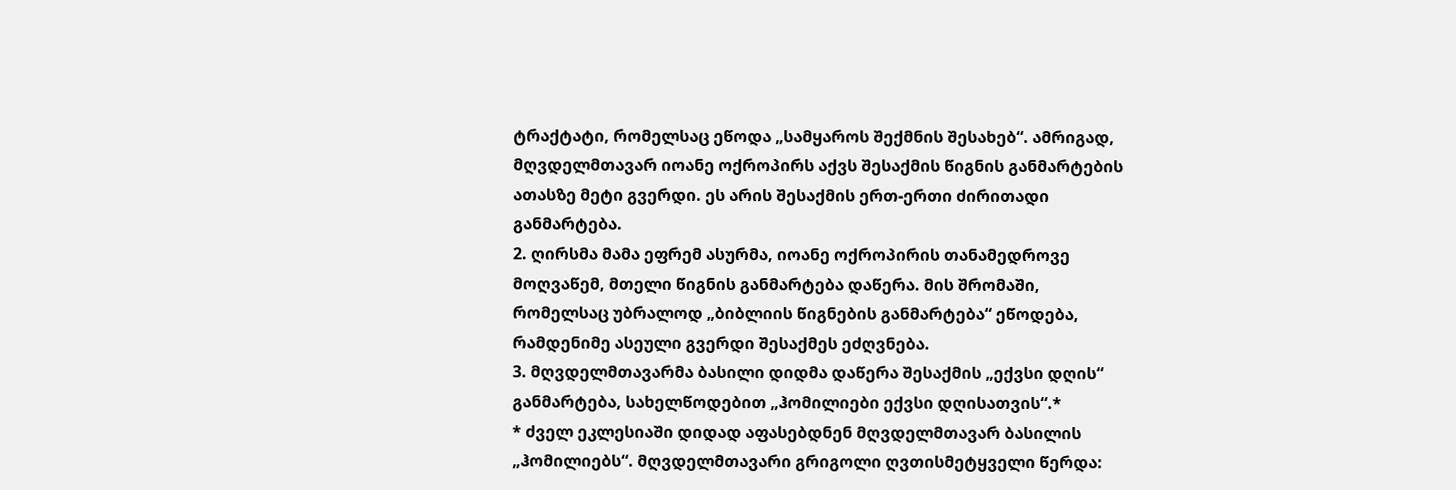ტრაქტატი, რომელსაც ეწოდა „სამყაროს შექმნის შესახებ“. ამრიგად, მღვდელმთავარ იოანე ოქროპირს აქვს შესაქმის წიგნის განმარტების ათასზე მეტი გვერდი. ეს არის შესაქმის ერთ-ერთი ძირითადი განმარტება.
2. ღირსმა მამა ეფრემ ასურმა, იოანე ოქროპირის თანამედროვე მოღვაწემ, მთელი წიგნის განმარტება დაწერა. მის შრომაში, რომელსაც უბრალოდ „ბიბლიის წიგნების განმარტება“ ეწოდება, რამდენიმე ასეული გვერდი შესაქმეს ეძღვნება.
3. მღვდელმთავარმა ბასილი დიდმა დაწერა შესაქმის „ექვსი დღის“ განმარტება, სახელწოდებით „ჰომილიები ექვსი დღისათვის“.*
* ძველ ეკლესიაში დიდად აფასებდნენ მღვდელმთავარ ბასილის „ჰომილიებს“. მღვდელმთავარი გრიგოლი ღვთისმეტყველი წერდა: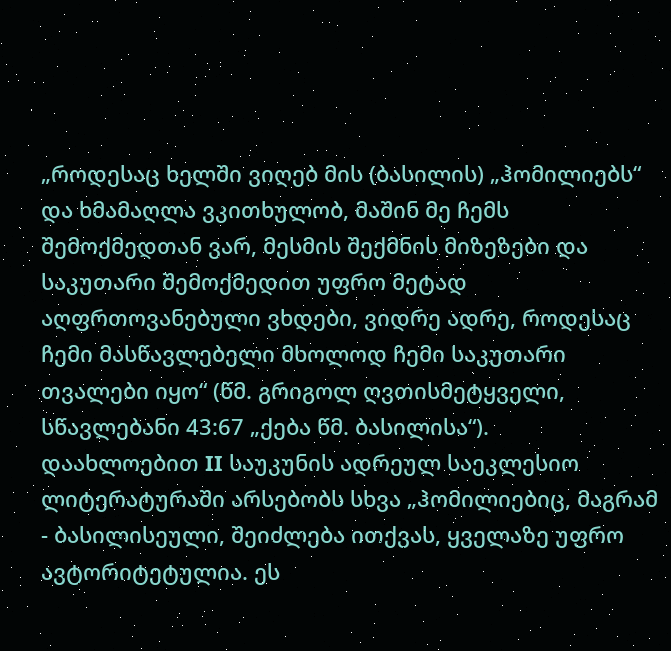„როდესაც ხელში ვიღებ მის (ბასილის) „ჰომილიებს“ და ხმამაღლა ვკითხულობ, მაშინ მე ჩემს შემოქმედთან ვარ, მესმის შექმნის მიზეზები და საკუთარი შემოქმედით უფრო მეტად აღფრთოვანებული ვხდები, ვიდრე ადრე, როდესაც ჩემი მასწავლებელი მხოლოდ ჩემი საკუთარი თვალები იყო“ (წმ. გრიგოლ ღვთისმეტყველი, სწავლებანი 43:67 „ქება წმ. ბასილისა“).
დაახლოებით II საუკუნის ადრეულ საეკლესიო ლიტერატურაში არსებობს სხვა „ჰომილიებიც, მაგრამ - ბასილისეული, შეიძლება ითქვას, ყველაზე უფრო ავტორიტეტულია. ეს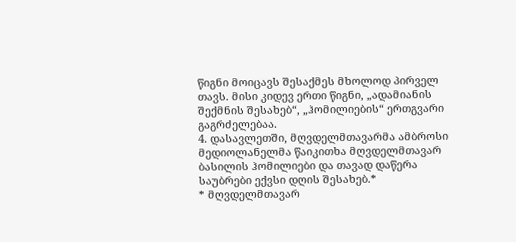წიგნი მოიცავს შესაქმეს მხოლოდ პირველ თავს. მისი კიდევ ერთი წიგნი, „ადამიანის შექმნის შესახებ“, „ჰომილიების“ ერთგვარი გაგრძელებაა.
4. დასავლეთში, მღვდელმთავარმა ამბროსი მედიოლანელმა წაიკითხა მღვდელმთავარ ბასილის ჰომილიები და თავად დაწერა საუბრები ექვსი დღის შესახებ.*
* მღვდელმთავარ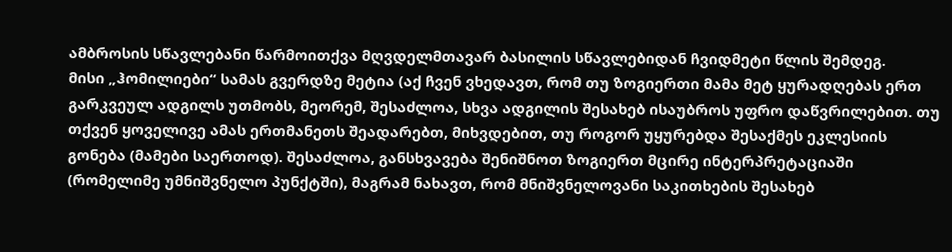ამბროსის სწავლებანი წარმოითქვა მღვდელმთავარ ბასილის სწავლებიდან ჩვიდმეტი წლის შემდეგ.
მისი „ჰომილიები“ სამას გვერდზე მეტია (აქ ჩვენ ვხედავთ, რომ თუ ზოგიერთი მამა მეტ ყურადღებას ერთ გარკვეულ ადგილს უთმობს, მეორემ, შესაძლოა, სხვა ადგილის შესახებ ისაუბროს უფრო დაწვრილებით. თუ თქვენ ყოველივე ამას ერთმანეთს შეადარებთ, მიხვდებით, თუ როგორ უყურებდა შესაქმეს ეკლესიის გონება (მამები საერთოდ). შესაძლოა, განსხვავება შენიშნოთ ზოგიერთ მცირე ინტერპრეტაციაში (რომელიმე უმნიშვნელო პუნქტში), მაგრამ ნახავთ, რომ მნიშვნელოვანი საკითხების შესახებ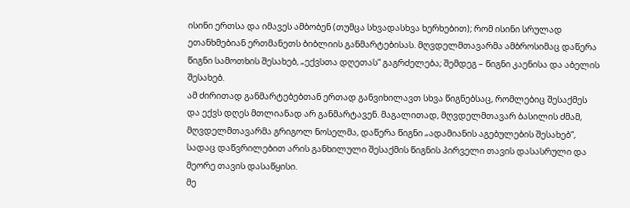ისინი ერთსა და იმავეს ამბობენ (თუმცა სხვადასხვა ხერხებით); რომ ისინი სრულად ეთანხმებიან ერთმანეთს ბიბლიის განმარტებისას. მღვდელმთავარმა ამბროსიმაც დაწერა წიგნი სამოთხის შესახებ, „ექვსთა დღეთას“ გაგრძელება; შემდეგ – წიგნი კაენისა და აბელის შესახებ.
ამ ძირითად განმარტებებთან ერთად განვიხილავთ სხვა წიგნებსაც, რომლებიც შესაქმეს და ექვს დღეს მთლიანად არ განმარტავენ. მაგალითად, მღვდელმთავარ ბასილის ძმამ, მღვდელმთავარმა გრიგოლ ნოსელმა, დაწერა წიგნი „ადამიანის აგებულების შესახებ“, სადაც დაწვრილებით არის განხილული შესაქმის წიგნის პირველი თავის დასასრული და მეორე თავის დასაწყისი.
მე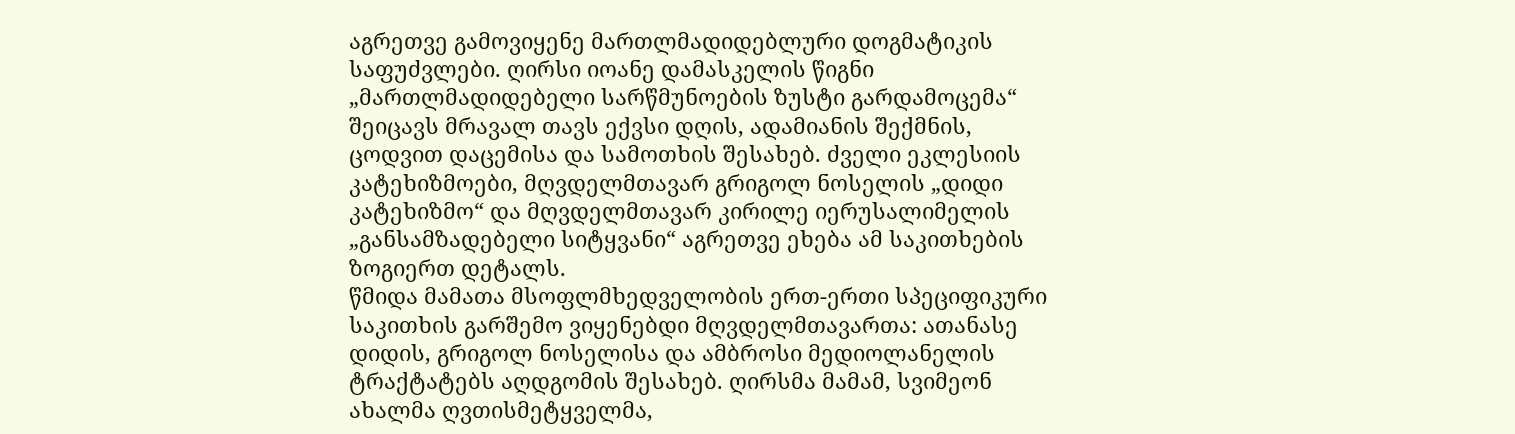აგრეთვე გამოვიყენე მართლმადიდებლური დოგმატიკის საფუძვლები. ღირსი იოანე დამასკელის წიგნი „მართლმადიდებელი სარწმუნოების ზუსტი გარდამოცემა“ შეიცავს მრავალ თავს ექვსი დღის, ადამიანის შექმნის, ცოდვით დაცემისა და სამოთხის შესახებ. ძველი ეკლესიის კატეხიზმოები, მღვდელმთავარ გრიგოლ ნოსელის „დიდი კატეხიზმო“ და მღვდელმთავარ კირილე იერუსალიმელის „განსამზადებელი სიტყვანი“ აგრეთვე ეხება ამ საკითხების ზოგიერთ დეტალს.
წმიდა მამათა მსოფლმხედველობის ერთ-ერთი სპეციფიკური საკითხის გარშემო ვიყენებდი მღვდელმთავართა: ათანასე დიდის, გრიგოლ ნოსელისა და ამბროსი მედიოლანელის ტრაქტატებს აღდგომის შესახებ. ღირსმა მამამ, სვიმეონ ახალმა ღვთისმეტყველმა,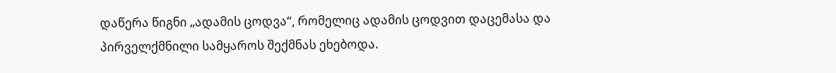დაწერა წიგნი „ადამის ცოდვა“, რომელიც ადამის ცოდვით დაცემასა და პირველქმნილი სამყაროს შექმნას ეხებოდა.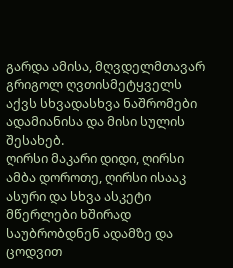გარდა ამისა, მღვდელმთავარ გრიგოლ ღვთისმეტყველს აქვს სხვადასხვა ნაშრომები ადამიანისა და მისი სულის შესახებ.
ღირსი მაკარი დიდი, ღირსი ამბა დოროთე, ღირსი ისააკ ასური და სხვა ასკეტი მწერლები ხშირად საუბრობდნენ ადამზე და ცოდვით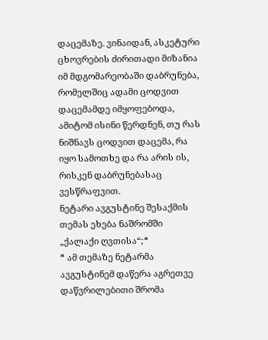დაცემაზე. ვინაიდან, ასკეტური ცხოვრების ძირითადი მიზანია იმ მდგომარეობაში დაბრუნება, რომელშიც ადამი ცოდვით დაცემამდე იმყოფებოდა, ამიტომ ისინი წერდნენ, თუ რას ნიშნავს ცოდვით დაცემა, რა იყო სამოთხე და რა არის ის, რისკენ დაბრუნებასაც ვესწრაფვით.
ნეტარი ავგუსტინე შესაქმის თემას ეხება ნაშრომში „ქალაქი ღვთისა“;*
* ამ თემაზე ნეტარმა ავგუსტინემ დაწერა აგრეთვე დაწვრილებითი შრომა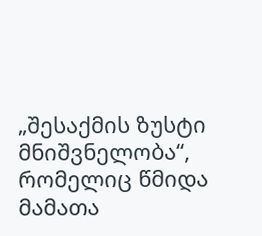„შესაქმის ზუსტი მნიშვნელობა“, რომელიც წმიდა მამათა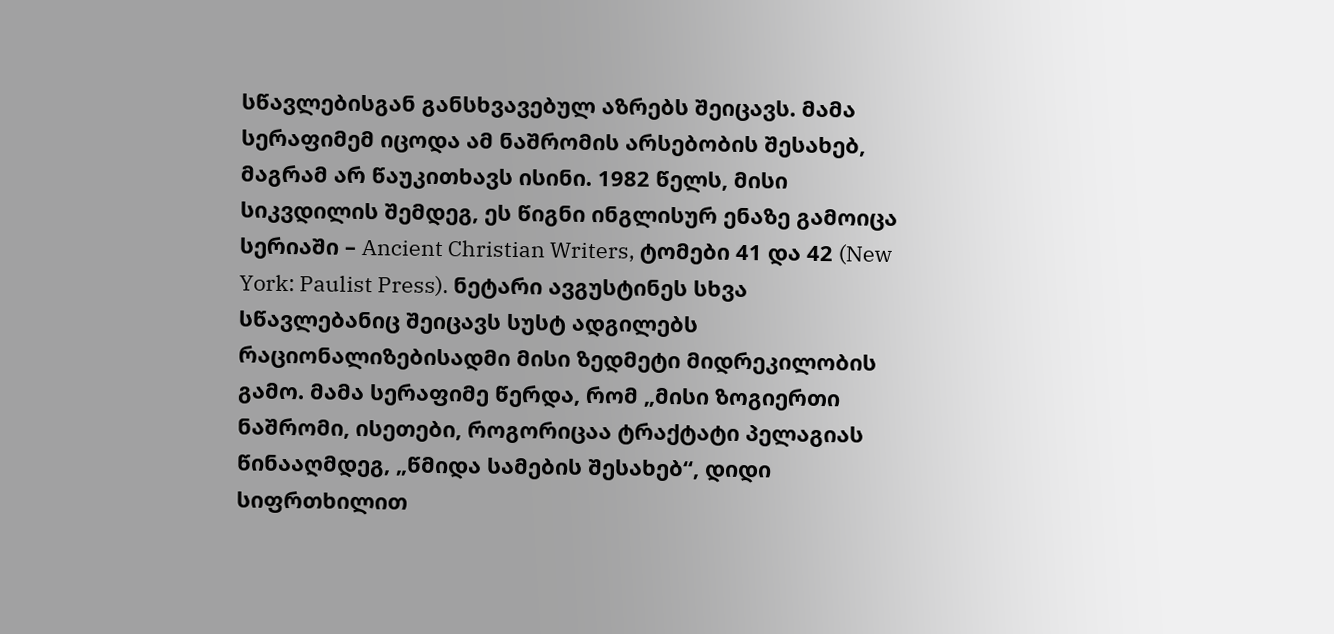სწავლებისგან განსხვავებულ აზრებს შეიცავს. მამა სერაფიმემ იცოდა ამ ნაშრომის არსებობის შესახებ, მაგრამ არ წაუკითხავს ისინი. 1982 წელს, მისი სიკვდილის შემდეგ, ეს წიგნი ინგლისურ ენაზე გამოიცა სერიაში – Ancient Christian Writers, ტომები 41 და 42 (New York: Paulist Press). ნეტარი ავგუსტინეს სხვა სწავლებანიც შეიცავს სუსტ ადგილებს რაციონალიზებისადმი მისი ზედმეტი მიდრეკილობის გამო. მამა სერაფიმე წერდა, რომ „მისი ზოგიერთი ნაშრომი, ისეთები, როგორიცაა ტრაქტატი პელაგიას წინააღმდეგ, „წმიდა სამების შესახებ“, დიდი სიფრთხილით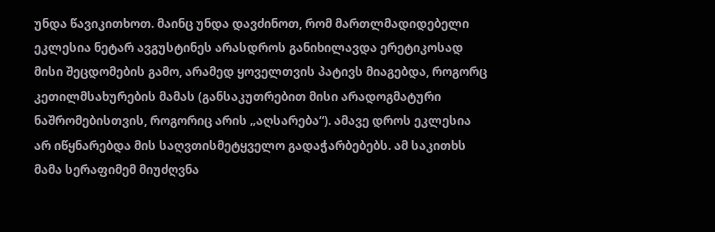უნდა წავიკითხოთ. მაინც უნდა დავძინოთ, რომ მართლმადიდებელი ეკლესია ნეტარ ავგუსტინეს არასდროს განიხილავდა ერეტიკოსად მისი შეცდომების გამო, არამედ ყოველთვის პატივს მიაგებდა, როგორც კეთილმსახურების მამას (განსაკუთრებით მისი არადოგმატური ნაშრომებისთვის, როგორიც არის „აღსარება“). ამავე დროს ეკლესია არ იწყნარებდა მის საღვთისმეტყველო გადაჭარბებებს. ამ საკითხს მამა სერაფიმემ მიუძღვნა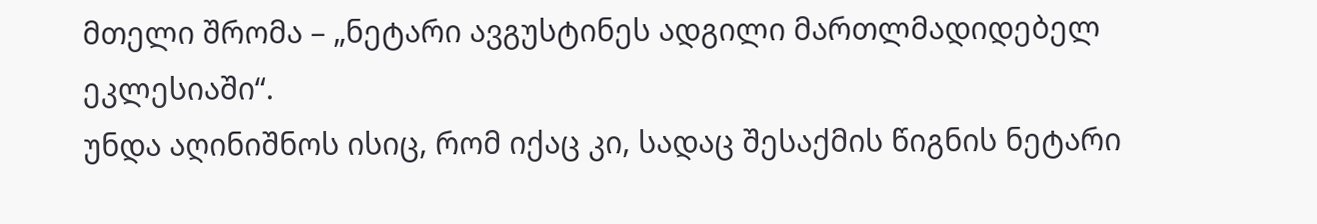მთელი შრომა – „ნეტარი ავგუსტინეს ადგილი მართლმადიდებელ ეკლესიაში“.
უნდა აღინიშნოს ისიც, რომ იქაც კი, სადაც შესაქმის წიგნის ნეტარი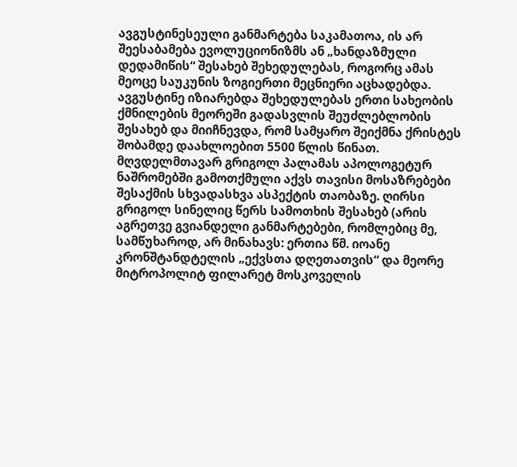ავგუსტინესეული განმარტება საკამათოა, ის არ შეესაბამება ევოლუციონიზმს ან „ხანდაზმული დედამიწის“ შესახებ შეხედულებას, როგორც ამას მეოცე საუკუნის ზოგიერთი მეცნიერი აცხადებდა. ავგუსტინე იზიარებდა შეხედულებას ერთი სახეობის ქმნილების მეორეში გადასვლის შეუძლებლობის შესახებ და მიიჩნევდა, რომ სამყარო შეიქმნა ქრისტეს შობამდე დაახლოებით 5500 წლის წინათ.
მღვდელმთავარ გრიგოლ პალამას აპოლოგეტურ ნაშრომებში გამოთქმული აქვს თავისი მოსაზრებები შესაქმის სხვადასხვა ასპექტის თაობაზე. ღირსი გრიგოლ სინელიც წერს სამოთხის შესახებ (არის აგრეთვე გვიანდელი განმარტებები, რომლებიც მე, სამწუხაროდ, არ მინახავს: ერთია წმ. იოანე კრონშტანდტელის „ექვსთა დღეთათვის“ და მეორე მიტროპოლიტ ფილარეტ მოსკოველის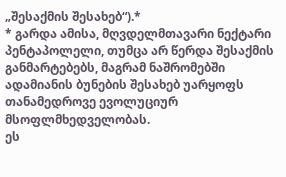„შესაქმის შესახებ“).*
* გარდა ამისა, მღვდელმთავარი ნექტარი პენტაპოლელი, თუმცა არ წერდა შესაქმის განმარტებებს, მაგრამ ნაშრომებში ადამიანის ბუნების შესახებ უარყოფს თანამედროვე ევოლუციურ მსოფლმხედველობას.
ეს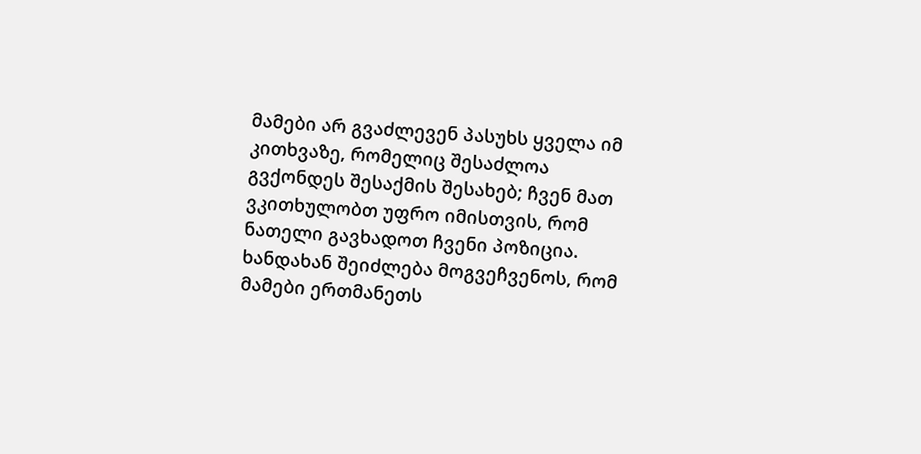მამები არ გვაძლევენ პასუხს ყველა იმ კითხვაზე, რომელიც შესაძლოა გვქონდეს შესაქმის შესახებ; ჩვენ მათ ვკითხულობთ უფრო იმისთვის, რომ ნათელი გავხადოთ ჩვენი პოზიცია. ხანდახან შეიძლება მოგვეჩვენოს, რომ მამები ერთმანეთს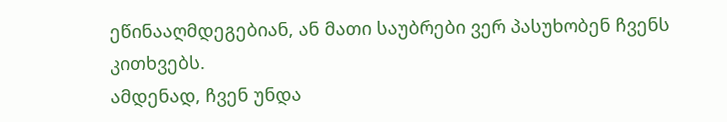ეწინააღმდეგებიან, ან მათი საუბრები ვერ პასუხობენ ჩვენს კითხვებს.
ამდენად, ჩვენ უნდა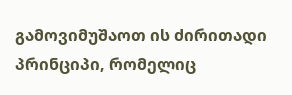გამოვიმუშაოთ ის ძირითადი პრინციპი, რომელიც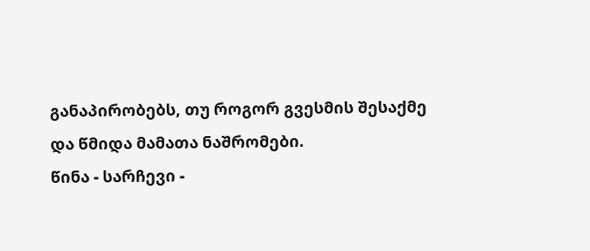განაპირობებს, თუ როგორ გვესმის შესაქმე და წმიდა მამათა ნაშრომები.
წინა - სარჩევი -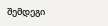შემდეგი